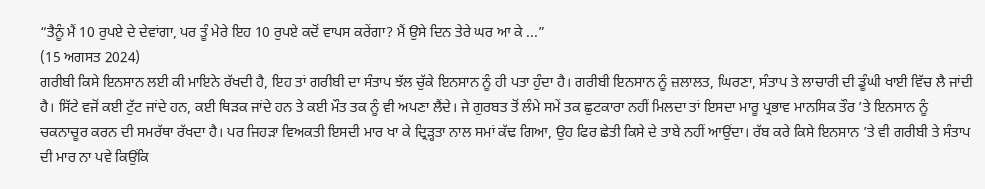“ਤੈਨੂੰ ਮੈਂ 10 ਰੁਪਏ ਦੇ ਦੇਵਾਂਗਾ, ਪਰ ਤੂੰ ਮੇਰੇ ਇਹ 10 ਰੁਪਏ ਕਦੋਂ ਵਾਪਸ ਕਰੇਂਗਾ? ਮੈਂ ਉਸੇ ਦਿਨ ਤੇਰੇ ਘਰ ਆ ਕੇ ...”
(15 ਅਗਸਤ 2024)
ਗਰੀਬੀ ਕਿਸੇ ਇਨਸਾਨ ਲਈ ਕੀ ਮਾਇਨੇ ਰੱਖਦੀ ਹੈ, ਇਹ ਤਾਂ ਗਰੀਬੀ ਦਾ ਸੰਤਾਪ ਝੱਲ ਚੁੱਕੇ ਇਨਸਾਨ ਨੂੰ ਹੀ ਪਤਾ ਹੁੰਦਾ ਹੈ। ਗਰੀਬੀ ਇਨਸਾਨ ਨੂੰ ਜ਼ਲਾਲਤ, ਘਿਰਣਾ, ਸੰਤਾਪ ਤੇ ਲਾਚਾਰੀ ਦੀ ਡੂੰਘੀ ਖਾਈ ਵਿੱਚ ਲੈ ਜਾਂਦੀ ਹੈ। ਸਿੱਟੇ ਵਜੋਂ ਕਈ ਟੁੱਟ ਜਾਂਦੇ ਹਨ, ਕਈ ਥਿੜਕ ਜਾਂਦੇ ਹਨ ਤੇ ਕਈ ਮੌਤ ਤਕ ਨੂੰ ਵੀ ਅਪਣਾ ਲੈਂਦੇ। ਜੇ ਗੁਰਬਤ ਤੋਂ ਲੰਮੇ ਸਮੇਂ ਤਕ ਛੁਟਕਾਰਾ ਨਹੀਂ ਮਿਲਦਾ ਤਾਂ ਇਸਦਾ ਮਾਰੂ ਪ੍ਰਭਾਵ ਮਾਨਸਿਕ ਤੌਰ ’ਤੇ ਇਨਸਾਨ ਨੂੰ ਚਕਨਾਚੂਰ ਕਰਨ ਦੀ ਸਮਰੱਥਾ ਰੱਖਦਾ ਹੈ। ਪਰ ਜਿਹੜਾ ਵਿਅਕਤੀ ਇਸਦੀ ਮਾਰ ਖਾ ਕੇ ਦ੍ਰਿੜ੍ਹਤਾ ਨਾਲ ਸਮਾਂ ਕੱਢ ਗਿਆ, ਉਹ ਫਿਰ ਛੇਤੀ ਕਿਸੇ ਦੇ ਤਾਬੇ ਨਹੀਂ ਆਉਂਦਾ। ਰੱਬ ਕਰੇ ਕਿਸੇ ਇਨਸਾਨ ’ਤੇ ਵੀ ਗਰੀਬੀ ਤੇ ਸੰਤਾਪ ਦੀ ਮਾਰ ਨਾ ਪਵੇ ਕਿਉਂਕਿ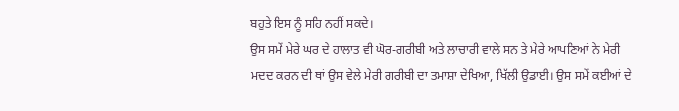ਬਹੁਤੇ ਇਸ ਨੂੰ ਸਹਿ ਨਹੀਂ ਸਕਦੇ।
ਉਸ ਸਮੇਂ ਮੇਰੇ ਘਰ ਦੇ ਹਾਲਾਤ ਵੀ ਘੋਰ-ਗਰੀਬੀ ਅਤੇ ਲਾਚਾਰੀ ਵਾਲੇ ਸਨ ਤੇ ਮੇਰੇ ਆਪਣਿਆਂ ਨੇ ਮੇਰੀ ਮਦਦ ਕਰਨ ਦੀ ਥਾਂ ਉਸ ਵੇਲੇ ਮੇਰੀ ਗਰੀਬੀ ਦਾ ਤਮਾਸ਼ਾ ਦੇਖਿਆ, ਖਿੱਲੀ ਉਡਾਈ। ਉਸ ਸਮੇਂ ਕਈਆਂ ਦੇ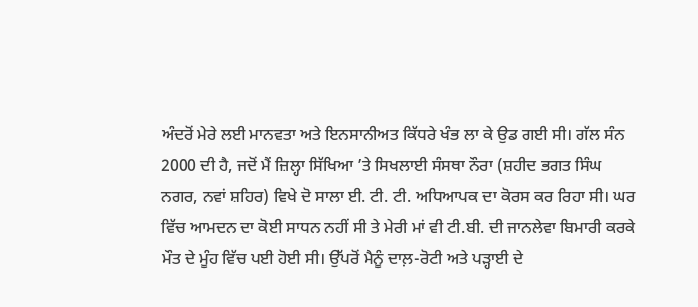ਅੰਦਰੋਂ ਮੇਰੇ ਲਈ ਮਾਨਵਤਾ ਅਤੇ ਇਨਸਾਨੀਅਤ ਕਿੱਧਰੇ ਖੰਭ ਲਾ ਕੇ ਉਡ ਗਈ ਸੀ। ਗੱਲ ਸੰਨ 2000 ਦੀ ਹੈ, ਜਦੋਂ ਮੈਂ ਜ਼ਿਲ੍ਹਾ ਸਿੱਖਿਆ ’ਤੇ ਸਿਖਲਾਈ ਸੰਸਥਾ ਨੌਰਾ (ਸ਼ਹੀਦ ਭਗਤ ਸਿੰਘ ਨਗਰ, ਨਵਾਂ ਸ਼ਹਿਰ) ਵਿਖੇ ਦੋ ਸਾਲਾ ਈ. ਟੀ. ਟੀ. ਅਧਿਆਪਕ ਦਾ ਕੋਰਸ ਕਰ ਰਿਹਾ ਸੀ। ਘਰ ਵਿੱਚ ਆਮਦਨ ਦਾ ਕੋਈ ਸਾਧਨ ਨਹੀਂ ਸੀ ਤੇ ਮੇਰੀ ਮਾਂ ਵੀ ਟੀ.ਬੀ. ਦੀ ਜਾਨਲੇਵਾ ਬਿਮਾਰੀ ਕਰਕੇ ਮੌਤ ਦੇ ਮੂੰਹ ਵਿੱਚ ਪਈ ਹੋਈ ਸੀ। ਉੱਪਰੋਂ ਮੈਨੂੰ ਦਾਲ਼-ਰੋਟੀ ਅਤੇ ਪੜ੍ਹਾਈ ਦੇ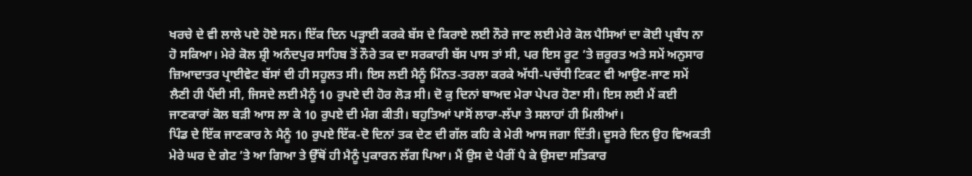ਖਰਚੇ ਦੇ ਵੀ ਲਾਲੇ ਪਏ ਹੋਏ ਸਨ। ਇੱਕ ਦਿਨ ਪੜ੍ਹਾਈ ਕਰਕੇ ਬੱਸ ਦੇ ਕਿਰਾਏ ਲਈ ਨੌਰੇ ਜਾਣ ਲਈ ਮੇਰੇ ਕੋਲ ਪੈਸਿਆਂ ਦਾ ਕੋਈ ਪ੍ਰਬੰਧ ਨਾ ਹੋ ਸਕਿਆ। ਮੇਰੇ ਕੋਲ ਸ਼੍ਰੀ ਅਨੰਦਪੁਰ ਸਾਹਿਬ ਤੋਂ ਨੌਰੇ ਤਕ ਦਾ ਸਰਕਾਰੀ ਬੱਸ ਪਾਸ ਤਾਂ ਸੀ, ਪਰ ਇਸ ਰੂਟ ’ਤੇ ਜ਼ਰੂਰਤ ਅਤੇ ਸਮੇਂ ਅਨੁਸਾਰ ਜ਼ਿਆਦਾਤਰ ਪ੍ਰਾਈਵੇਟ ਬੱਸਾਂ ਦੀ ਹੀ ਸਹੂਲਤ ਸੀ। ਇਸ ਲਈ ਮੈਨੂੰ ਮਿੰਨਤ-ਤਰਲਾ ਕਰਕੇ ਅੱਧੀ-ਪਚੱਧੀ ਟਿਕਟ ਵੀ ਆਉਣ-ਜਾਣ ਸਮੇਂ ਲੈਣੀ ਹੀ ਪੈਂਦੀ ਸੀ, ਜਿਸਦੇ ਲਈ ਮੈਨੂੰ 10 ਰੁਪਏ ਦੀ ਹੋਰ ਲੋੜ ਸੀ। ਦੋ ਕੁ ਦਿਨਾਂ ਬਾਅਦ ਮੇਰਾ ਪੇਪਰ ਹੋਣਾ ਸੀ। ਇਸ ਲਈ ਮੈਂ ਕਈ ਜਾਣਕਾਰਾਂ ਕੋਲ ਬੜੀ ਆਸ ਲਾ ਕੇ 10 ਰੁਪਏ ਦੀ ਮੰਗ ਕੀਤੀ। ਬਹੁਤਿਆਂ ਪਾਸੋਂ ਲਾਰਾ-ਲੱਪਾ ਤੇ ਸਲਾਹਾਂ ਹੀ ਮਿਲੀਆਂ।
ਪਿੰਡ ਦੇ ਇੱਕ ਜਾਣਕਾਰ ਨੇ ਮੈਨੂੰ 10 ਰੁਪਏ ਇੱਕ-ਦੋ ਦਿਨਾਂ ਤਕ ਦੇਣ ਦੀ ਗੱਲ ਕਹਿ ਕੇ ਮੇਰੀ ਆਸ ਜਗਾ ਦਿੱਤੀ। ਦੂਸਰੇ ਦਿਨ ਉਹ ਵਿਅਕਤੀ ਮੇਰੇ ਘਰ ਦੇ ਗੇਟ ’ਤੇ ਆ ਗਿਆ ਤੇ ਉੱਥੋਂ ਹੀ ਮੈਨੂੰ ਪੁਕਾਰਨ ਲੱਗ ਪਿਆ। ਮੈਂ ਉਸ ਦੇ ਪੈਰੀਂ ਪੈ ਕੇ ਉਸਦਾ ਸਤਿਕਾਰ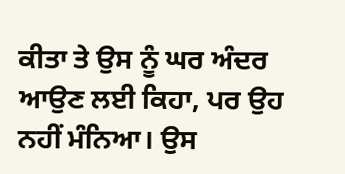ਕੀਤਾ ਤੇ ਉਸ ਨੂੰ ਘਰ ਅੰਦਰ ਆਉਣ ਲਈ ਕਿਹਾ, ਪਰ ਉਹ ਨਹੀਂ ਮੰਨਿਆ। ਉਸ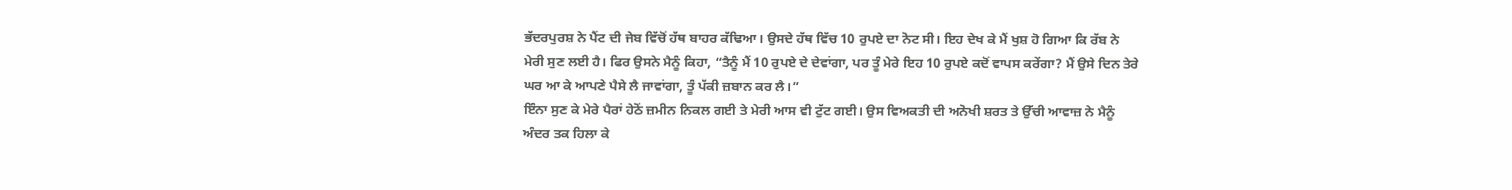ਭੱਦਰਪੁਰਸ਼ ਨੇ ਪੈਂਟ ਦੀ ਜੇਬ ਵਿੱਚੋਂ ਹੱਥ ਬਾਹਰ ਕੱਢਿਆ। ਉਸਦੇ ਹੱਥ ਵਿੱਚ 10 ਰੁਪਏ ਦਾ ਨੋਟ ਸੀ। ਇਹ ਦੇਖ ਕੇ ਮੈਂ ਖੁਸ਼ ਹੋ ਗਿਆ ਕਿ ਰੱਬ ਨੇ ਮੇਰੀ ਸੁਣ ਲਈ ਹੈ। ਫਿਰ ਉਸਨੇ ਮੈਨੂੰ ਕਿਹਾ, “ਤੈਨੂੰ ਮੈਂ 10 ਰੁਪਏ ਦੇ ਦੇਵਾਂਗਾ, ਪਰ ਤੂੰ ਮੇਰੇ ਇਹ 10 ਰੁਪਏ ਕਦੋਂ ਵਾਪਸ ਕਰੇਂਗਾ? ਮੈਂ ਉਸੇ ਦਿਨ ਤੇਰੇ ਘਰ ਆ ਕੇ ਆਪਣੇ ਪੈਸੇ ਲੈ ਜਾਵਾਂਗਾ, ਤੂੰ ਪੱਕੀ ਜ਼ਬਾਨ ਕਰ ਲੈ।”
ਇੰਨਾ ਸੁਣ ਕੇ ਮੇਰੇ ਪੈਰਾਂ ਹੇਠੋਂ ਜ਼ਮੀਨ ਨਿਕਲ ਗਈ ਤੇ ਮੇਰੀ ਆਸ ਵੀ ਟੁੱਟ ਗਈ। ਉਸ ਵਿਅਕਤੀ ਦੀ ਅਨੋਖੀ ਸ਼ਰਤ ਤੇ ਉੱਚੀ ਆਵਾਜ਼ ਨੇ ਮੈਨੂੰ ਅੰਦਰ ਤਕ ਹਿਲਾ ਕੇ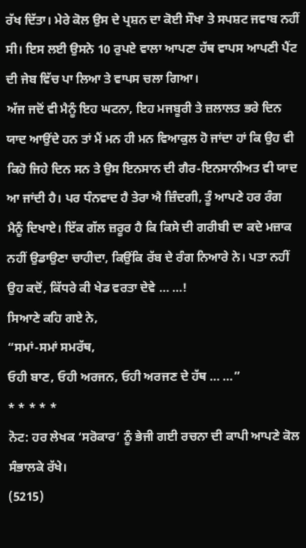ਰੱਖ ਦਿੱਤਾ। ਮੇਰੇ ਕੋਲ ਉਸ ਦੇ ਪ੍ਰਸ਼ਨ ਦਾ ਕੋਈ ਸੌਖਾ ਤੇ ਸਪਸ਼ਟ ਜਵਾਬ ਨਹੀਂ ਸੀ। ਇਸ ਲਈ ਉਸਨੇ 10 ਰੁਪਏ ਵਾਲਾ ਆਪਣਾ ਹੱਥ ਵਾਪਸ ਆਪਣੀ ਪੈਂਟ ਦੀ ਜੇਬ ਵਿੱਚ ਪਾ ਲਿਆ ਤੇ ਵਾਪਸ ਚਲਾ ਗਿਆ।
ਅੱਜ ਜਦੋਂ ਵੀ ਮੈਨੂੰ ਇਹ ਘਟਨਾ, ਇਹ ਮਜਬੂਰੀ ਤੇ ਜ਼ਲਾਲਤ ਭਰੇ ਦਿਨ ਯਾਦ ਆਉਂਦੇ ਹਨ ਤਾਂ ਮੈਂ ਮਨ ਹੀ ਮਨ ਵਿਆਕੁਲ ਹੋ ਜਾਂਦਾ ਹਾਂ ਕਿ ਉਹ ਵੀ ਕਿਹੋ ਜਿਹੇ ਦਿਨ ਸਨ ਤੇ ਉਸ ਇਨਸਾਨ ਦੀ ਗੈਰ-ਇਨਸਾਨੀਅਤ ਵੀ ਯਾਦ ਆ ਜਾਂਦੀ ਹੈ। ਪਰ ਧੰਨਵਾਦ ਹੈ ਤੇਰਾ ਐ ਜ਼ਿੰਦਗੀ, ਤੂੰ ਆਪਣੇ ਹਰ ਰੰਗ ਮੈਨੂੰ ਦਿਖਾਏ। ਇੱਕ ਗੱਲ ਜ਼ਰੂਰ ਹੈ ਕਿ ਕਿਸੇ ਦੀ ਗਰੀਬੀ ਦਾ ਕਦੇ ਮਜ਼ਾਕ ਨਹੀਂ ਉਡਾਉਣਾ ਚਾਹੀਦਾ, ਕਿਉਂਕਿ ਰੱਬ ਦੇ ਰੰਗ ਨਿਆਰੇ ਨੇ। ਪਤਾ ਨਹੀਂ ਉਹ ਕਦੋਂ, ਕਿੱਧਰੇ ਕੀ ਖੇਡ ਵਰਤਾ ਦੇਵੇ … …!
ਸਿਆਣੇ ਕਹਿ ਗਏ ਨੇ,
“ਸਮਾਂ-ਸਮਾਂ ਸਮਰੱਥ,
ਓਹੀ ਬਾਣ, ਓਹੀ ਅਰਜਨ, ਓਹੀ ਅਰਜਣ ਦੇ ਹੱਥ … …”
* * * * *
ਨੋਟ: ਹਰ ਲੇਖਕ ‘ਸਰੋਕਾਰ’ ਨੂੰ ਭੇਜੀ ਗਈ ਰਚਨਾ ਦੀ ਕਾਪੀ ਆਪਣੇ ਕੋਲ ਸੰਭਾਲਕੇ ਰੱਖੇ।
(5215)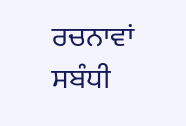ਰਚਨਾਵਾਂ ਸਬੰਧੀ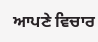ਆਪਣੇ ਵਿਚਾਰ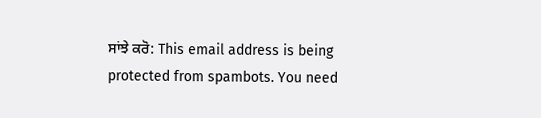ਸਾਂਝੇ ਕਰੋ: This email address is being protected from spambots. You need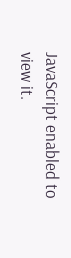JavaScript enabled to view it.